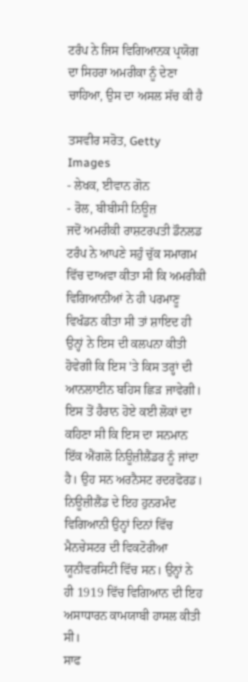ਟਰੰਪ ਨੇ ਜਿਸ ਵਿਗਿਆਨਕ ਪ੍ਰਯੋਗ ਦਾ ਸਿਹਰਾ ਅਮਰੀਕਾ ਨੂੰ ਦੇਣਾ ਚਾਹਿਆ, ਉਸ ਦਾ ਅਸਲ ਸੱਚ ਕੀ ਹੈ

ਤਸਵੀਰ ਸਰੋਤ, Getty Images
- ਲੇਖਕ, ਈਵਾਨ ਗੋਨ
- ਰੋਲ, ਬੀਬੀਸੀ ਨਿਊਜ਼
ਜਦੋਂ ਅਮਰੀਕੀ ਰਾਸ਼ਟਰਪਤੀ ਡੌਨਲਡ ਟਰੰਪ ਨੇ ਆਪਣੇ ਸਹੁੰ ਚੁੱਕ ਸਮਾਗਮ ਵਿੱਚ ਦਾਅਵਾ ਕੀਤਾ ਸੀ ਕਿ ਅਮਰੀਕੀ ਵਿਗਿਆਨੀਆਂ ਨੇ ਹੀ ਪਰਮਾਣੂ ਵਿਖੰਡਨ ਕੀਤਾ ਸੀ ਤਾਂ ਸ਼ਾਇਦ ਹੀ ਉਨ੍ਹਾਂ ਨੇ ਇਸ ਦੀ ਕਲਪਨਾ ਕੀਤੀ ਹੋਵੇਗੀ ਕਿ ਇਸ 'ਤੇ ਕਿਸ ਤਰ੍ਹਾਂ ਦੀ ਆਨਲਾਈਨ ਬਹਿਸ ਛਿੜ ਜਾਵੇਗੀ।
ਇਸ ਤੋਂ ਹੈਰਾਨ ਹੋਏ ਕਈ ਲੋਕਾਂ ਦਾ ਕਹਿਣਾ ਸੀ ਕਿ ਇਸ ਦਾ ਸਨਮਾਨ ਇੱਕ ਐਂਗਲੋ ਨਿਊਜ਼ੀਲੈਂਡਰ ਨੂੰ ਜਾਂਦਾ ਹੈ। ਉਹ ਸਨ ਅਰਨੈਸਟ ਰਦਰਫੋਰਡ।
ਨਿਊਜ਼ੀਲੈਂਡ ਦੇ ਇਹ ਹੁਨਰਮੰਦ ਵਿਗਿਆਨੀ ਉਨ੍ਹਾਂ ਦਿਨਾਂ ਵਿੱਚ ਮੈਨਚੇਸਟਰ ਦੀ ਵਿਕਟੋਰੀਆ ਯੂਨੀਵਰਸਿਟੀ ਵਿੱਚ ਸਨ। ਉਨ੍ਹਾਂ ਨੇ ਹੀ 1919 ਵਿੱਚ ਵਿਗਿਆਨ ਦੀ ਇਹ ਅਸਾਧਾਰਨ ਕਾਮਯਾਬੀ ਹਾਸਲ ਕੀਤੀ ਸੀ।
ਸਾਫ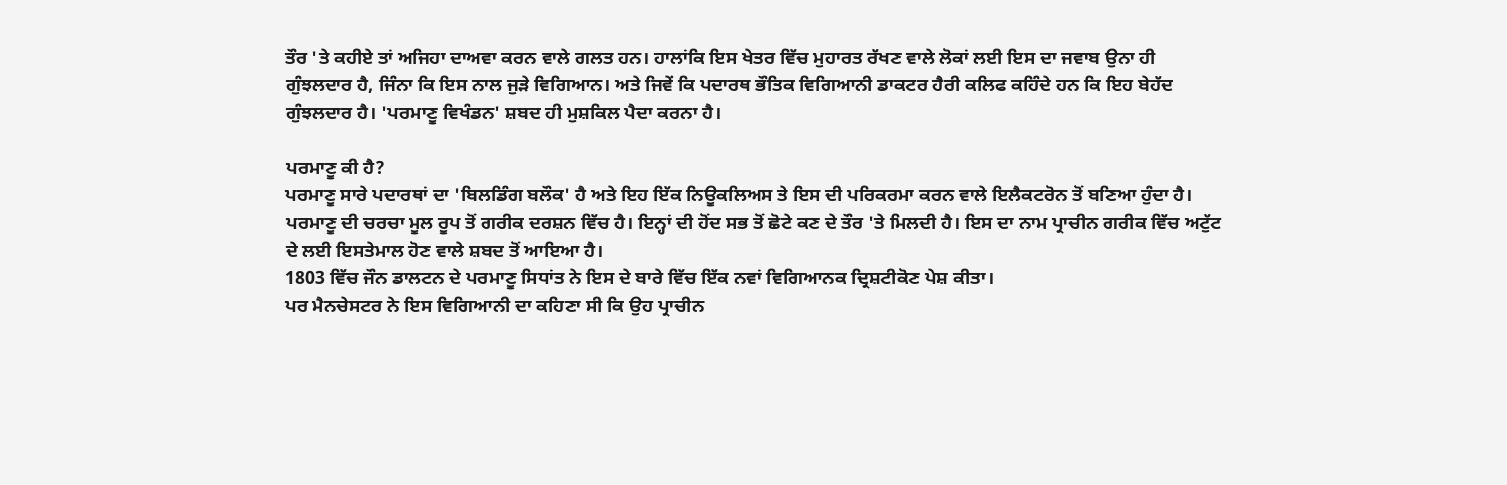ਤੌਰ 'ਤੇ ਕਹੀਏ ਤਾਂ ਅਜਿਹਾ ਦਾਅਵਾ ਕਰਨ ਵਾਲੇ ਗਲਤ ਹਨ। ਹਾਲਾਂਕਿ ਇਸ ਖੇਤਰ ਵਿੱਚ ਮੁਹਾਰਤ ਰੱਖਣ ਵਾਲੇ ਲੋਕਾਂ ਲਈ ਇਸ ਦਾ ਜਵਾਬ ਉਨਾ ਹੀ ਗੁੰਝਲਦਾਰ ਹੈ, ਜਿੰਨਾ ਕਿ ਇਸ ਨਾਲ ਜੁੜੇ ਵਿਗਿਆਨ। ਅਤੇ ਜਿਵੇਂ ਕਿ ਪਦਾਰਥ ਭੌਤਿਕ ਵਿਗਿਆਨੀ ਡਾਕਟਰ ਹੈਰੀ ਕਲਿਫ ਕਹਿੰਦੇ ਹਨ ਕਿ ਇਹ ਬੇਹੱਦ ਗੁੰਝਲਦਾਰ ਹੈ। 'ਪਰਮਾਣੂ ਵਿਖੰਡਨ' ਸ਼ਬਦ ਹੀ ਮੁਸ਼ਕਿਲ ਪੈਦਾ ਕਰਨਾ ਹੈ।

ਪਰਮਾਣੂ ਕੀ ਹੈ?
ਪਰਮਾਣੂ ਸਾਰੇ ਪਦਾਰਥਾਂ ਦਾ 'ਬਿਲਡਿੰਗ ਬਲੌਕ' ਹੈ ਅਤੇ ਇਹ ਇੱਕ ਨਿਊਕਲਿਅਸ ਤੇ ਇਸ ਦੀ ਪਰਿਕਰਮਾ ਕਰਨ ਵਾਲੇ ਇਲੈਕਟਰੋਨ ਤੋਂ ਬਣਿਆ ਹੁੰਦਾ ਹੈ।
ਪਰਮਾਣੂ ਦੀ ਚਰਚਾ ਮੂਲ ਰੂਪ ਤੋਂ ਗਰੀਕ ਦਰਸ਼ਨ ਵਿੱਚ ਹੈ। ਇਨ੍ਹਾਂ ਦੀ ਹੋਂਦ ਸਭ ਤੋਂ ਛੋਟੇ ਕਣ ਦੇ ਤੌਰ 'ਤੇ ਮਿਲਦੀ ਹੈ। ਇਸ ਦਾ ਨਾਮ ਪ੍ਰਾਚੀਨ ਗਰੀਕ ਵਿੱਚ ਅਟੁੱਟ ਦੇ ਲਈ ਇਸਤੇਮਾਲ ਹੋਣ ਵਾਲੇ ਸ਼ਬਦ ਤੋਂ ਆਇਆ ਹੈ।
1803 ਵਿੱਚ ਜੌਨ ਡਾਲਟਨ ਦੇ ਪਰਮਾਣੂ ਸਿਧਾਂਤ ਨੇ ਇਸ ਦੇ ਬਾਰੇ ਵਿੱਚ ਇੱਕ ਨਵਾਂ ਵਿਗਿਆਨਕ ਦ੍ਰਿਸ਼ਟੀਕੋਣ ਪੇਸ਼ ਕੀਤਾ।
ਪਰ ਮੈਨਚੇਸਟਰ ਨੇ ਇਸ ਵਿਗਿਆਨੀ ਦਾ ਕਹਿਣਾ ਸੀ ਕਿ ਉਹ ਪ੍ਰਾਚੀਨ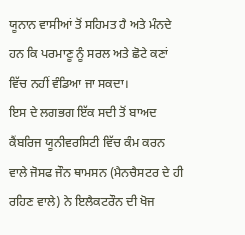ਯੂਨਾਨ ਵਾਸੀਆਂ ਤੋਂ ਸਹਿਮਤ ਹੈ ਅਤੇ ਮੰਨਦੇ ਹਨ ਕਿ ਪਰਮਾਣੂ ਨੂੰ ਸਰਲ ਅਤੇ ਛੋਟੇ ਕਣਾਂ ਵਿੱਚ ਨਹੀਂ ਵੰਡਿਆ ਜਾ ਸਕਦਾ।
ਇਸ ਦੇ ਲਗਭਗ ਇੱਕ ਸਦੀ ਤੋਂ ਬਾਅਦ ਕੈਂਬਰਿਜ ਯੂਨੀਵਰਸਿਟੀ ਵਿੱਚ ਕੰਮ ਕਰਨ ਵਾਲੇ ਜੋਸਫ ਜੌਨ ਥਾਮਸਨ (ਮੈਨਚੈਸਟਰ ਦੇ ਹੀ ਰਹਿਣ ਵਾਲੇ) ਨੇ ਇਲੈਕਟਰੌਨ ਦੀ ਖੋਜ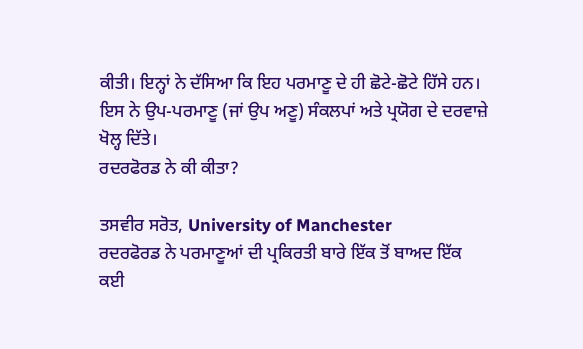ਕੀਤੀ। ਇਨ੍ਹਾਂ ਨੇ ਦੱਸਿਆ ਕਿ ਇਹ ਪਰਮਾਣੂ ਦੇ ਹੀ ਛੋਟੇ-ਛੋਟੇ ਹਿੱਸੇ ਹਨ।
ਇਸ ਨੇ ਉਪ-ਪਰਮਾਣੂ (ਜਾਂ ਉਪ ਅਣੂ) ਸੰਕਲਪਾਂ ਅਤੇ ਪ੍ਰਯੋਗ ਦੇ ਦਰਵਾਜ਼ੇ ਖੋਲ੍ਹ ਦਿੱਤੇ।
ਰਦਰਫੋਰਡ ਨੇ ਕੀ ਕੀਤਾ?

ਤਸਵੀਰ ਸਰੋਤ, University of Manchester
ਰਦਰਫੋਰਡ ਨੇ ਪਰਮਾਣੂਆਂ ਦੀ ਪ੍ਰਕਿਰਤੀ ਬਾਰੇ ਇੱਕ ਤੋਂ ਬਾਅਦ ਇੱਕ ਕਈ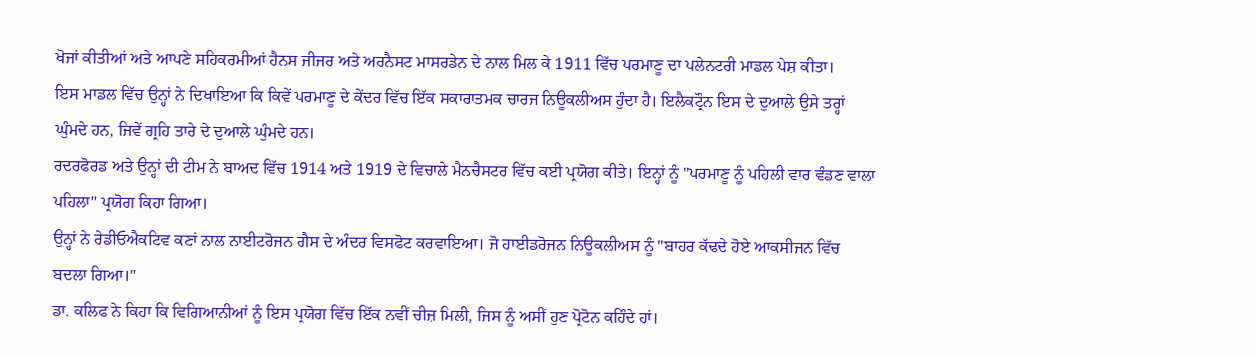ਖੋਜਾਂ ਕੀਤੀਆਂ ਅਤੇ ਆਪਣੇ ਸਹਿਕਰਮੀਆਂ ਹੈਨਸ ਜੀਜਰ ਅਤੇ ਅਰਨੈਸਟ ਮਾਸਰਡੇਨ ਦੇ ਨਾਲ ਮਿਲ ਕੇ 1911 ਵਿੱਚ ਪਰਮਾਣੂ ਦਾ ਪਲੇਨਟਰੀ ਮਾਡਲ ਪੇਸ਼ ਕੀਤਾ।
ਇਸ ਮਾਡਲ ਵਿੱਚ ਉਨ੍ਹਾਂ ਨੇ ਦਿਖਾਇਆ ਕਿ ਕਿਵੇਂ ਪਰਮਾਣੂ ਦੇ ਕੇਂਦਰ ਵਿੱਚ ਇੱਕ ਸਕਾਰਾਤਮਕ ਚਾਰਜ ਨਿਊਕਲੀਅਸ ਹੁੰਦਾ ਹੈ। ਇਲੈਕਟ੍ਰੌਨ ਇਸ ਦੇ ਦੁਆਲੇ ਉਸੇ ਤਰ੍ਹਾਂ ਘੁੰਮਦੇ ਹਨ, ਜਿਵੇਂ ਗ੍ਰਹਿ ਤਾਰੇ ਦੇ ਦੁਆਲੇ ਘੁੰਮਦੇ ਹਨ।
ਰਦਰਫੋਰਡ ਅਤੇ ਉਨ੍ਹਾਂ ਦੀ ਟੀਮ ਨੇ ਬਾਅਦ ਵਿੱਚ 1914 ਅਤੇ 1919 ਦੇ ਵਿਚਾਲੇ ਮੈਨਚੈਸਟਰ ਵਿੱਚ ਕਈ ਪ੍ਰਯੋਗ ਕੀਤੇ। ਇਨ੍ਹਾਂ ਨੂੰ "ਪਰਮਾਣੂ ਨੂੰ ਪਹਿਲੀ ਵਾਰ ਵੰਡਣ ਵਾਲਾ ਪਹਿਲਾ" ਪ੍ਰਯੋਗ ਕਿਹਾ ਗਿਆ।
ਉਨ੍ਹਾਂ ਨੇ ਰੇਡੀਓਐਕਟਿਵ ਕਣਾਂ ਨਾਲ ਨਾਈਟਰੋਜਨ ਗੈਸ ਦੇ ਅੰਦਰ ਵਿਸਫੋਟ ਕਰਵਾਇਆ। ਜੋ ਹਾਈਡਰੋਜਨ ਨਿਊਕਲੀਅਸ ਨੂੰ "ਬਾਹਰ ਕੱਢਦੇ ਹੋਏ ਆਕਸੀਜਨ ਵਿੱਚ ਬਦਲਾ ਗਿਆ।"
ਡਾ. ਕਲਿਫ ਨੇ ਕਿਹਾ ਕਿ ਵਿਗਿਆਨੀਆਂ ਨੂੰ ਇਸ ਪ੍ਰਯੋਗ ਵਿੱਚ ਇੱਕ ਨਵੀਂ ਚੀਜ਼ ਮਿਲੀ, ਜਿਸ ਨੂੰ ਅਸੀਂ ਹੁਣ ਪ੍ਰੋਟੋਨ ਕਹਿੰਦੇ ਹਾਂ।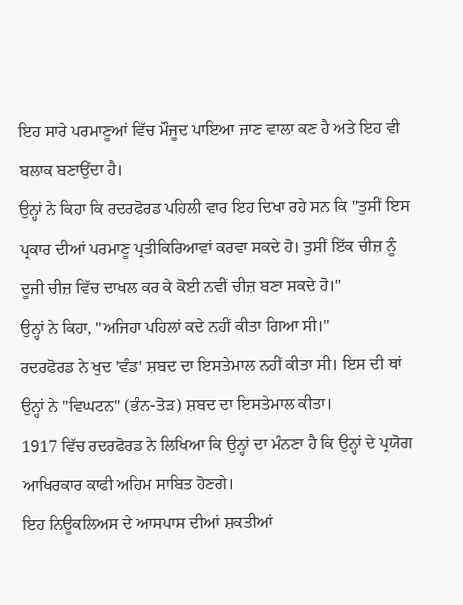ਇਹ ਸਾਰੇ ਪਰਮਾਣੂਆਂ ਵਿੱਚ ਮੌਜੂਦ ਪਾਇਆ ਜਾਣ ਵਾਲਾ ਕਣ ਹੈ ਅਤੇ ਇਹ ਵੀ ਬਲਾਕ ਬਣਾਉਂਦਾ ਹੈ।
ਉਨ੍ਹਾਂ ਨੇ ਕਿਹਾ ਕਿ ਰਦਰਫੋਰਡ ਪਹਿਲੀ ਵਾਰ ਇਹ ਦਿਖਾ ਰਹੇ ਸਨ ਕਿ "ਤੁਸੀਂ ਇਸ ਪ੍ਰਕਾਰ ਦੀਆਂ ਪਰਮਾਣੂ ਪ੍ਰਤੀਕਿਰਿਆਵਾਂ ਕਰਵਾ ਸਕਦੇ ਹੋ। ਤੁਸੀਂ ਇੱਕ ਚੀਜ਼ ਨੂੰ ਦੂਜੀ ਚੀਜ਼ ਵਿੱਚ ਦਾਖਲ ਕਰ ਕੇ ਕੋਈ ਨਵੀਂ ਚੀਜ਼ ਬਣਾ ਸਕਦੇ ਹੋ।"
ਉਨ੍ਹਾਂ ਨੇ ਕਿਹਾ, "ਅਜਿਹਾ ਪਹਿਲਾਂ ਕਦੇ ਨਹੀਂ ਕੀਤਾ ਗਿਆ ਸੀ।"
ਰਦਰਫੋਰਡ ਨੇ ਖੁਦ 'ਵੰਡ' ਸ਼ਬਦ ਦਾ ਇਸਤੇਮਾਲ ਨਹੀਂ ਕੀਤਾ ਸੀ। ਇਸ ਦੀ ਥਾਂ ਉਨ੍ਹਾਂ ਨੇ "ਵਿਘਟਨ" (ਭੰਨ-ਤੋੜ) ਸ਼ਬਦ ਦਾ ਇਸਤੇਮਾਲ ਕੀਤਾ।
1917 ਵਿੱਚ ਰਦਰਫੋਰਡ ਨੇ ਲਿਖਿਆ ਕਿ ਉਨ੍ਹਾਂ ਦਾ ਮੰਨਣਾ ਹੈ ਕਿ ਉਨ੍ਹਾਂ ਦੇ ਪ੍ਰਯੋਗ ਆਖਿਰਕਾਰ ਕਾਫੀ ਅਹਿਮ ਸਾਬਿਤ ਹੋਣਗੇ।
ਇਹ ਨਿਊਕਲਿਅਸ ਦੇ ਆਸਪਾਸ ਦੀਆਂ ਸ਼ਕਤੀਆਂ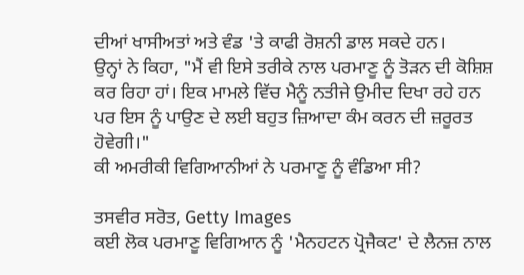ਦੀਆਂ ਖਾਸੀਅਤਾਂ ਅਤੇ ਵੰਡ 'ਤੇ ਕਾਫੀ ਰੋਸ਼ਨੀ ਡਾਲ ਸਕਦੇ ਹਨ।
ਉਨ੍ਹਾਂ ਨੇ ਕਿਹਾ, "ਮੈਂ ਵੀ ਇਸੇ ਤਰੀਕੇ ਨਾਲ ਪਰਮਾਣੂ ਨੂੰ ਤੋੜਨ ਦੀ ਕੋਸ਼ਿਸ਼ ਕਰ ਰਿਹਾ ਹਾਂ। ਇਕ ਮਾਮਲੇ ਵਿੱਚ ਮੈਨੂੰ ਨਤੀਜੇ ਉਮੀਦ ਦਿਖਾ ਰਹੇ ਹਨ ਪਰ ਇਸ ਨੂੰ ਪਾਉਣ ਦੇ ਲਈ ਬਹੁਤ ਜ਼ਿਆਦਾ ਕੰਮ ਕਰਨ ਦੀ ਜ਼ਰੂਰਤ ਹੋਵੇਗੀ।"
ਕੀ ਅਮਰੀਕੀ ਵਿਗਿਆਨੀਆਂ ਨੇ ਪਰਮਾਣੂ ਨੂੰ ਵੰਡਿਆ ਸੀ?

ਤਸਵੀਰ ਸਰੋਤ, Getty Images
ਕਈ ਲੋਕ ਪਰਮਾਣੂ ਵਿਗਿਆਨ ਨੂੰ 'ਮੈਨਹਟਨ ਪ੍ਰੋਜੈਕਟ' ਦੇ ਲੈਨਜ਼ ਨਾਲ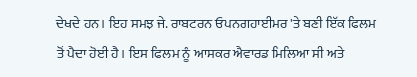ਦੇਖਦੇ ਹਨ। ਇਹ ਸਮਝ ਜੇ. ਰਾਬਟਰਨ ਓਪਨਗਹਾਈਮਰ 'ਤੇ ਬਣੀ ਇੱਕ ਫਿਲਮ ਤੋਂ ਪੈਦਾ ਹੋਈ ਹੈ। ਇਸ ਫਿਲਮ ਨੂੰ ਆਸਕਰ ਐਵਾਰਡ ਮਿਲਿਆ ਸੀ ਅਤੇ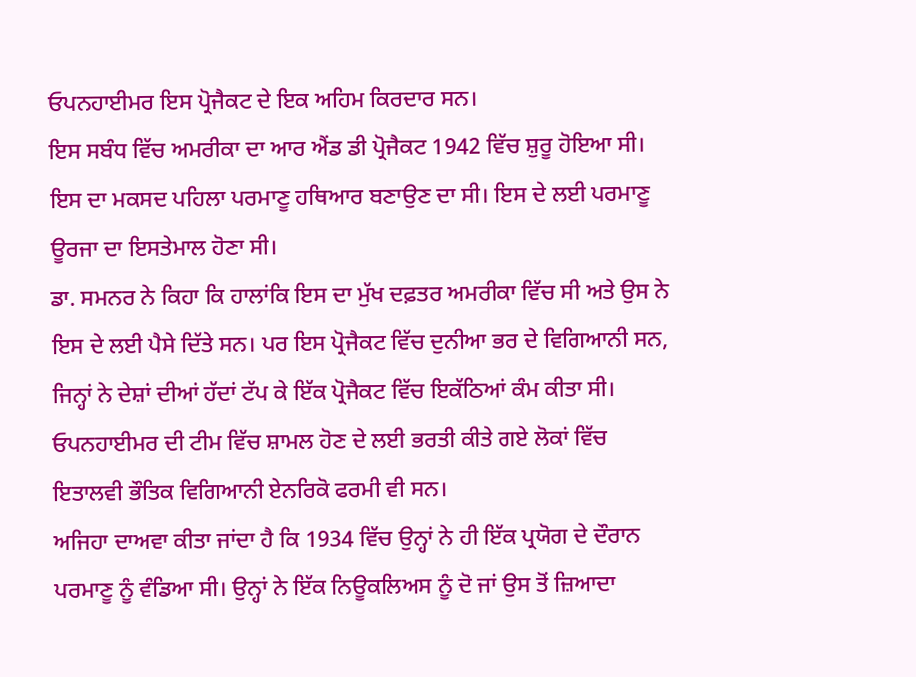ਓਪਨਹਾਈਮਰ ਇਸ ਪ੍ਰੋਜੈਕਟ ਦੇ ਇਕ ਅਹਿਮ ਕਿਰਦਾਰ ਸਨ।
ਇਸ ਸਬੰਧ ਵਿੱਚ ਅਮਰੀਕਾ ਦਾ ਆਰ ਐਂਡ ਡੀ ਪ੍ਰੋਜੈਕਟ 1942 ਵਿੱਚ ਸ਼ੁਰੂ ਹੋਇਆ ਸੀ।
ਇਸ ਦਾ ਮਕਸਦ ਪਹਿਲਾ ਪਰਮਾਣੂ ਹਥਿਆਰ ਬਣਾਉਣ ਦਾ ਸੀ। ਇਸ ਦੇ ਲਈ ਪਰਮਾਣੂ ਊਰਜਾ ਦਾ ਇਸਤੇਮਾਲ ਹੋਣਾ ਸੀ।
ਡਾ. ਸਮਨਰ ਨੇ ਕਿਹਾ ਕਿ ਹਾਲਾਂਕਿ ਇਸ ਦਾ ਮੁੱਖ ਦਫ਼ਤਰ ਅਮਰੀਕਾ ਵਿੱਚ ਸੀ ਅਤੇ ਉਸ ਨੇ ਇਸ ਦੇ ਲਈ ਪੈਸੇ ਦਿੱਤੇ ਸਨ। ਪਰ ਇਸ ਪ੍ਰੋਜੈਕਟ ਵਿੱਚ ਦੁਨੀਆ ਭਰ ਦੇ ਵਿਗਿਆਨੀ ਸਨ, ਜਿਨ੍ਹਾਂ ਨੇ ਦੇਸ਼ਾਂ ਦੀਆਂ ਹੱਦਾਂ ਟੱਪ ਕੇ ਇੱਕ ਪ੍ਰੋਜੈਕਟ ਵਿੱਚ ਇਕੱਠਿਆਂ ਕੰਮ ਕੀਤਾ ਸੀ।
ਓਪਨਹਾਈਮਰ ਦੀ ਟੀਮ ਵਿੱਚ ਸ਼ਾਮਲ ਹੋਣ ਦੇ ਲਈ ਭਰਤੀ ਕੀਤੇ ਗਏ ਲੋਕਾਂ ਵਿੱਚ ਇਤਾਲਵੀ ਭੌਤਿਕ ਵਿਗਿਆਨੀ ਏਨਰਿਕੋ ਫਰਮੀ ਵੀ ਸਨ।
ਅਜਿਹਾ ਦਾਅਵਾ ਕੀਤਾ ਜਾਂਦਾ ਹੈ ਕਿ 1934 ਵਿੱਚ ਉਨ੍ਹਾਂ ਨੇ ਹੀ ਇੱਕ ਪ੍ਰਯੋਗ ਦੇ ਦੌਰਾਨ ਪਰਮਾਣੂ ਨੂੰ ਵੰਡਿਆ ਸੀ। ਉਨ੍ਹਾਂ ਨੇ ਇੱਕ ਨਿਊਕਲਿਅਸ ਨੂੰ ਦੋ ਜਾਂ ਉਸ ਤੋਂ ਜ਼ਿਆਦਾ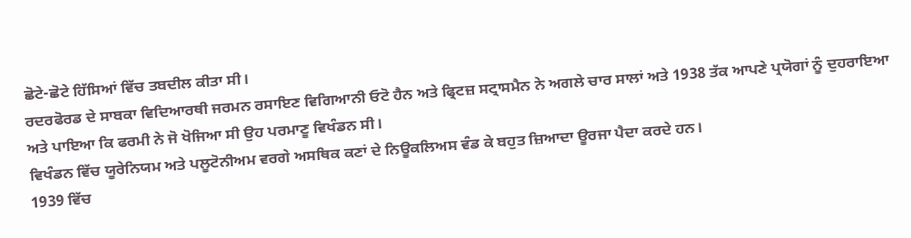ਛੋਟੇ-ਛੋਟੇ ਹਿੱਸਿਆਂ ਵਿੱਚ ਤਬਦੀਲ ਕੀਤਾ ਸੀ।
ਰਦਰਫੋਰਡ ਦੇ ਸਾਬਕਾ ਵਿਦਿਆਰਥੀ ਜਰਮਨ ਰਸਾਇਣ ਵਿਗਿਆਨੀ ਓਟੋ ਹੈਨ ਅਤੇ ਫ੍ਰਿਟਜ਼ ਸਟ੍ਰਾਸਮੈਨ ਨੇ ਅਗਲੇ ਚਾਰ ਸਾਲਾਂ ਅਤੇ 1938 ਤੱਕ ਆਪਣੇ ਪ੍ਰਯੋਗਾਂ ਨੂੰ ਦੁਹਰਾਇਆ ਅਤੇ ਪਾਇਆ ਕਿ ਫਰਮੀ ਨੇ ਜੋ ਖੋਜਿਆ ਸੀ ਉਹ ਪਰਮਾਣੂ ਵਿਖੰਡਨ ਸੀ।
ਵਿਖੰਡਨ ਵਿੱਚ ਯੂਰੇਨਿਯਮ ਅਤੇ ਪਲੂਟੋਨੀਅਮ ਵਰਗੇ ਅਸਥਿਕ ਕਣਾਂ ਦੇ ਨਿਊਕਲਿਅਸ ਵੰਡ ਕੇ ਬਹੁਤ ਜ਼ਿਆਦਾ ਊਰਜਾ ਪੈਦਾ ਕਰਦੇ ਹਨ।
1939 ਵਿੱਚ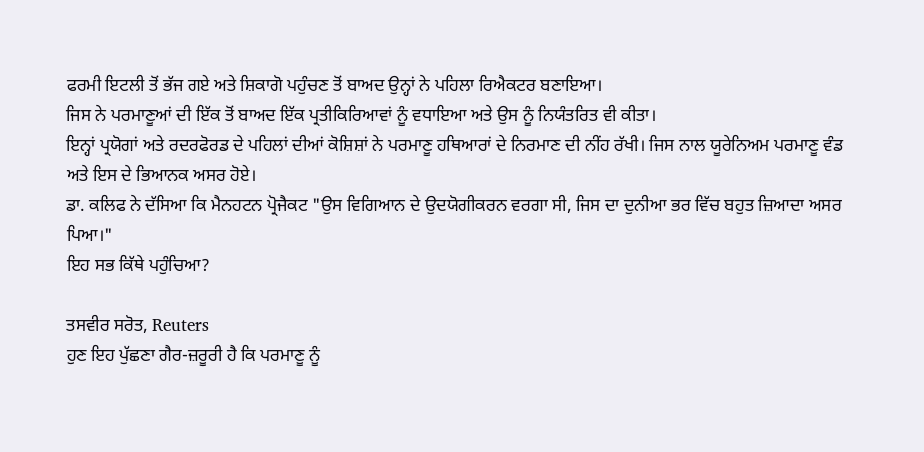ਫਰਮੀ ਇਟਲੀ ਤੋਂ ਭੱਜ ਗਏ ਅਤੇ ਸ਼ਿਕਾਗੋ ਪਹੁੰਚਣ ਤੋਂ ਬਾਅਦ ਉਨ੍ਹਾਂ ਨੇ ਪਹਿਲਾ ਰਿਐਕਟਰ ਬਣਾਇਆ।
ਜਿਸ ਨੇ ਪਰਮਾਣੂਆਂ ਦੀ ਇੱਕ ਤੋਂ ਬਾਅਦ ਇੱਕ ਪ੍ਰਤੀਕਿਰਿਆਵਾਂ ਨੂੰ ਵਧਾਇਆ ਅਤੇ ਉਸ ਨੂੰ ਨਿਯੰਤਰਿਤ ਵੀ ਕੀਤਾ।
ਇਨ੍ਹਾਂ ਪ੍ਰਯੋਗਾਂ ਅਤੇ ਰਦਰਫੋਰਡ ਦੇ ਪਹਿਲਾਂ ਦੀਆਂ ਕੋਸ਼ਿਸ਼ਾਂ ਨੇ ਪਰਮਾਣੂ ਹਥਿਆਰਾਂ ਦੇ ਨਿਰਮਾਣ ਦੀ ਨੀਂਹ ਰੱਖੀ। ਜਿਸ ਨਾਲ ਯੂਰੇਨਿਅਮ ਪਰਮਾਣੂ ਵੰਡ ਅਤੇ ਇਸ ਦੇ ਭਿਆਨਕ ਅਸਰ ਹੋਏ।
ਡਾ. ਕਲਿਫ ਨੇ ਦੱਸਿਆ ਕਿ ਮੈਨਹਟਨ ਪ੍ਰੋਜੈਕਟ "ਉਸ ਵਿਗਿਆਨ ਦੇ ਉਦਯੋਗੀਕਰਨ ਵਰਗਾ ਸੀ, ਜਿਸ ਦਾ ਦੁਨੀਆ ਭਰ ਵਿੱਚ ਬਹੁਤ ਜ਼ਿਆਦਾ ਅਸਰ ਪਿਆ।"
ਇਹ ਸਭ ਕਿੱਥੇ ਪਹੁੰਚਿਆ?

ਤਸਵੀਰ ਸਰੋਤ, Reuters
ਹੁਣ ਇਹ ਪੁੱਛਣਾ ਗੈਰ-ਜ਼ਰੂਰੀ ਹੈ ਕਿ ਪਰਮਾਣੂ ਨੂੰ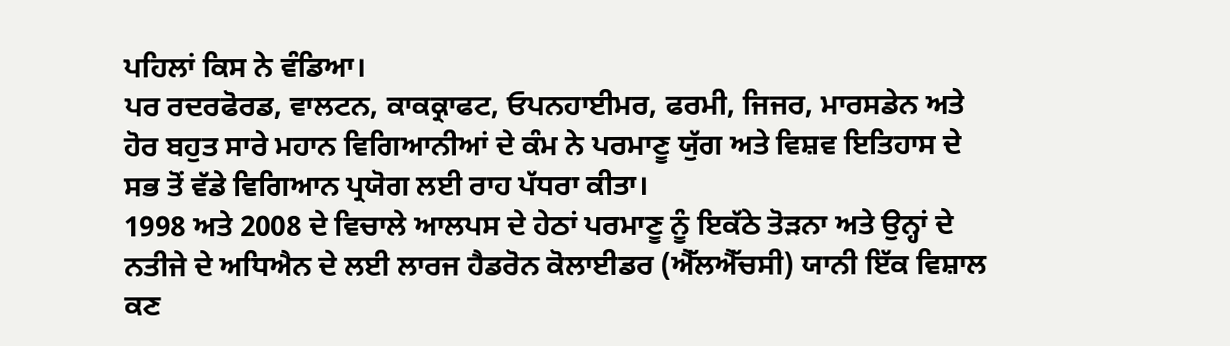ਪਹਿਲਾਂ ਕਿਸ ਨੇ ਵੰਡਿਆ।
ਪਰ ਰਦਰਫੋਰਡ, ਵਾਲਟਨ, ਕਾਕਕ੍ਰਾਫਟ, ਓਪਨਹਾਈਮਰ, ਫਰਮੀ, ਜਿਜਰ, ਮਾਰਸਡੇਨ ਅਤੇ ਹੋਰ ਬਹੁਤ ਸਾਰੇ ਮਹਾਨ ਵਿਗਿਆਨੀਆਂ ਦੇ ਕੰਮ ਨੇ ਪਰਮਾਣੂ ਯੁੱਗ ਅਤੇ ਵਿਸ਼ਵ ਇਤਿਹਾਸ ਦੇ ਸਭ ਤੋਂ ਵੱਡੇ ਵਿਗਿਆਨ ਪ੍ਰਯੋਗ ਲਈ ਰਾਹ ਪੱਧਰਾ ਕੀਤਾ।
1998 ਅਤੇ 2008 ਦੇ ਵਿਚਾਲੇ ਆਲਪਸ ਦੇ ਹੇਠਾਂ ਪਰਮਾਣੂ ਨੂੰ ਇਕੱਠੇ ਤੋੜਨਾ ਅਤੇ ਉਨ੍ਹਾਂ ਦੇ ਨਤੀਜੇ ਦੇ ਅਧਿਐਨ ਦੇ ਲਈ ਲਾਰਜ ਹੈਡਰੋਨ ਕੋਲਾਈਡਰ (ਐੱਲਐੱਚਸੀ) ਯਾਨੀ ਇੱਕ ਵਿਸ਼ਾਲ ਕਣ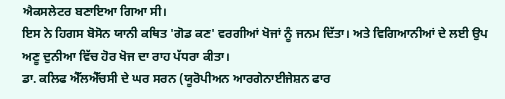ਐਕਸਲੇਟਰ ਬਣਾਇਆ ਗਿਆ ਸੀ।
ਇਸ ਨੇ ਹਿਗਸ ਬੋਸੋਨ ਯਾਨੀ ਕਥਿਤ 'ਗੋਡ ਕਣ' ਵਰਗੀਆਂ ਖੋਜਾਂ ਨੂੰ ਜਨਮ ਦਿੱਤਾ। ਅਤੇ ਵਿਗਿਆਨੀਆਂ ਦੇ ਲਈ ਉਪ ਅਣੂ ਦੁਨੀਆ ਵਿੱਚ ਹੋਰ ਖੋਜ ਦਾ ਰਾਹ ਪੱਧਰਾ ਕੀਤਾ।
ਡਾ. ਕਲਿਫ ਐੱਲਐੱਚਸੀ ਦੇ ਘਰ ਸਰਨ (ਯੂਰੋਪੀਅਨ ਆਰਗੇਨਾਈਜੇਸ਼ਨ ਫਾਰ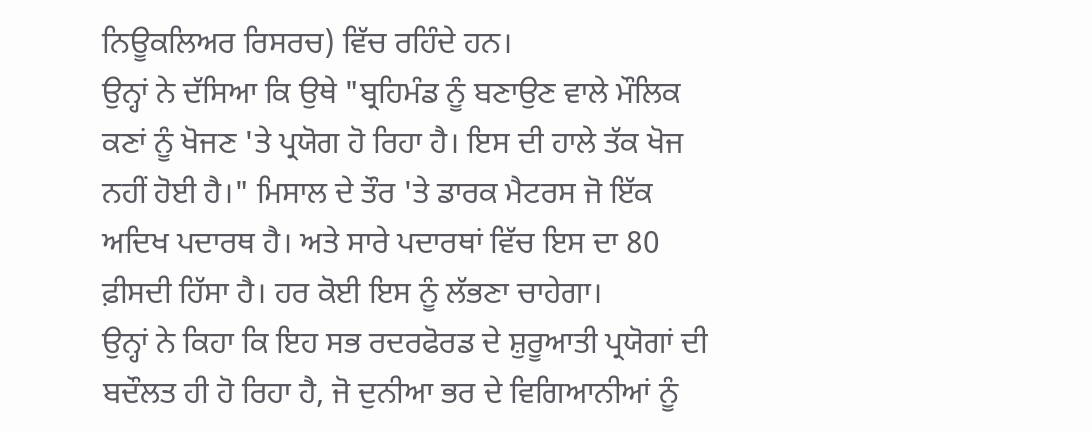ਨਿਊਕਲਿਅਰ ਰਿਸਰਚ) ਵਿੱਚ ਰਹਿੰਦੇ ਹਨ।
ਉਨ੍ਹਾਂ ਨੇ ਦੱਸਿਆ ਕਿ ਉਥੇ "ਬ੍ਰਹਿਮੰਡ ਨੂੰ ਬਣਾਉਣ ਵਾਲੇ ਮੌਲਿਕ ਕਣਾਂ ਨੂੰ ਖੋਜਣ 'ਤੇ ਪ੍ਰਯੋਗ ਹੋ ਰਿਹਾ ਹੈ। ਇਸ ਦੀ ਹਾਲੇ ਤੱਕ ਖੋਜ ਨਹੀਂ ਹੋਈ ਹੈ।" ਮਿਸਾਲ ਦੇ ਤੌਰ 'ਤੇ ਡਾਰਕ ਮੈਟਰਸ ਜੋ ਇੱਕ ਅਦਿਖ ਪਦਾਰਥ ਹੈ। ਅਤੇ ਸਾਰੇ ਪਦਾਰਥਾਂ ਵਿੱਚ ਇਸ ਦਾ 80 ਫ਼ੀਸਦੀ ਹਿੱਸਾ ਹੈ। ਹਰ ਕੋਈ ਇਸ ਨੂੰ ਲੱਭਣਾ ਚਾਹੇਗਾ।
ਉਨ੍ਹਾਂ ਨੇ ਕਿਹਾ ਕਿ ਇਹ ਸਭ ਰਦਰਫੋਰਡ ਦੇ ਸ਼ੁਰੂਆਤੀ ਪ੍ਰਯੋਗਾਂ ਦੀ ਬਦੌਲਤ ਹੀ ਹੋ ਰਿਹਾ ਹੈ, ਜੋ ਦੁਨੀਆ ਭਰ ਦੇ ਵਿਗਿਆਨੀਆਂ ਨੂੰ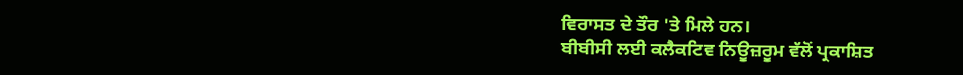ਵਿਰਾਸਤ ਦੇ ਤੌਰ 'ਤੇ ਮਿਲੇ ਹਨ।
ਬੀਬੀਸੀ ਲਈ ਕਲੈਕਟਿਵ ਨਿਊਜ਼ਰੂਮ ਵੱਲੋਂ ਪ੍ਰਕਾਸ਼ਿਤ